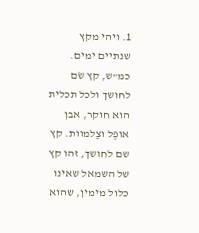1. ויהי מקץ שנתיים ימים. כמ"ש, קץ שׂם לחושך ולכל תכלית הוא חוקר, אבן אופֶל וצַלמוות. קץ שם לחושך, זהו קץ של השמאל שאינו כלול מימין, שהוא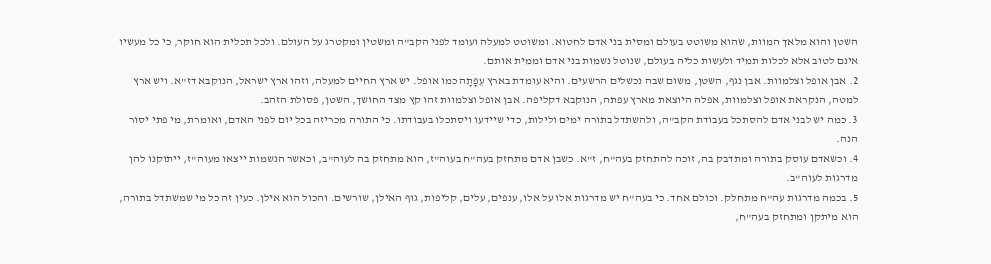השטן והוא מלאך המוות, שהוא משוטט בעולם ומסית בני אדם לחטוא. ומשוטט למעלה ועומד לפני הקב"ה ומשׂטין ומקטרג על העולם. ולכל תכלית הוא חוקר, כי כל מעשיו אינם לטוב אלא לכלות תמיד ולעשות כליה בעולם, שנוטל נשמות בני אדם וממית אותם.
2. אבן אופל וצלמוות. אבן נגף, השטן, משום שבה נכשלים הרשעים. והיא עומדת בארץ עֵפָתָה כמו אופל. יש ארץ החיים למעלה, וזהו ארץ ישראל, הנוקבא דז"א. ויש ארץ למטה, הנקראת אופל וצלמוות, אפלה היוצאת מארץ עפתה, הנוקבא דקליפה. אבן אופל וצלמוות זהו קץ מצד החושך, השטן, פסולת הזהב.
3. כמה יש לבני אדם להסתכל בעבודת הקב"ה, ולהשתדל בתורה ימים ולילות, כדי שיידעו ויסתכלו בעבודתו. כי התורה מכריזה בכל יום לפני האדם, ואומרת, מי פתי יסור הנה.
4. וכשאדם עוסק בתורה ומתדבק בה, זוכה להתחזק בעה"ח, ז"א. כשבן אדם מתחזק בעה"ח בעוה"ז, הוא מתחזק בה לעוה"ב, וכאשר הנשמות ייצאו מעוה"ז, ייתוקנו להן מדרגות לעוה"ב.
5. בכמה מדרגות עה"ח מתחלק. וכולם אחד. כי בעה"ח יש מדרגות אלו על אלו, ענפים, עלים, קליפות, גוף האילן, שורשים. והכול הוא אילן. כעין זה כל מי שמשתדל בתורה, הוא מיתקן ומתחזק בעה"ח,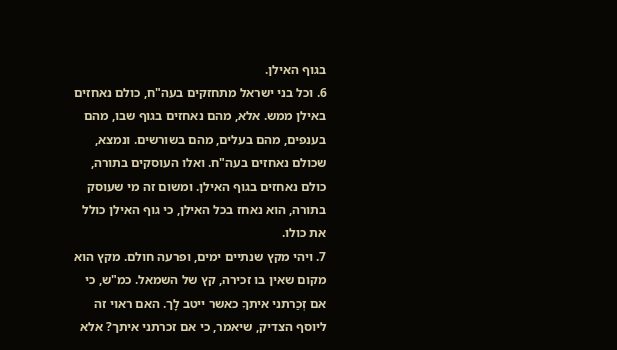בגוף האילן.
6. וכל בני ישראל מתחזקים בעה"ח, כולם נאחזים באילן ממש. אלא, מהם נאחזים בגוף שבו, מהם בענפים, מהם בעלים, מהם בשורשים. ונמצא, שכולם נאחזים בעה"ח. ואלו העוסקים בתורה, כולם נאחזים בגוף האילן. ומשום זה מי שעוסק בתורה, הוא נאחז בכל האילן, כי גוף האילן כולל את כולו.
7. ויהי מקץ שנתיים ימים, ופרעה חולם. מקץ הוא מקום שאין בו זכירה, קץ של השמאל. כמ"ש, כי אם זְכַרתני איתךָ כאשר ייטב לָך. האם ראוי זה ליוסף הצדיק, שיאמר, כי אם זכרתני איתך? אלא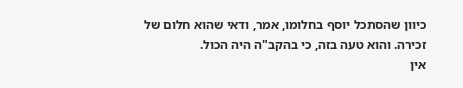כיוון שהסתכל יוסף בחלומו, אמר, ודאי שהוא חלום של זכירה. והוא טעה בזה, כי בהקב"ה היה הכול.
אין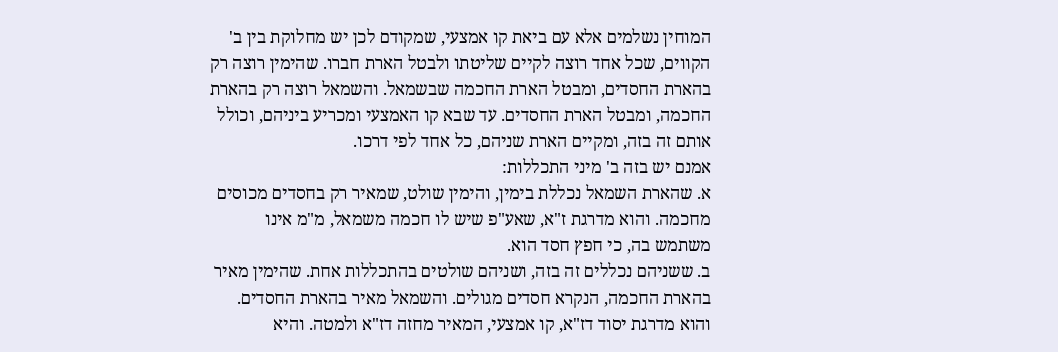המוחין נשלמים אלא עם ביאת קו אמצעי, שמקודם לכן יש מחלוקת בין ב' הקווים, שכל אחד רוצה לקיים שליטתו ולבטל הארת חברו. שהימין רוצה רק בהארת החסדים, ומבטל הארת החכמה שבשמאל. והשמאל רוצה רק בהארת החכמה, ומבטל הארת החסדים. עד שבא קו האמצעי ומכריע ביניהם, וכולל אותם זה בזה, ומקיים הארת שניהם, כל אחד לפי דרכו.
אמנם יש בזה ב' מיני התכללות:
א. שהארת השמאל נכללת בימין, והימין שולט, שמאיר רק בחסדים מכוסים מחכמה. והוא מדרגת ז"א, שאע"פ שיש לו חכמה משמאל, מ"מ אינו משתמש בה, כי חפץ חסד הוא.
ב. ששניהם נכללים זה בזה, ושניהם שולטים בהתכללות אחת. שהימין מאיר בהארת החכמה, הנקרא חסדים מגולים. והשמאל מאיר בהארת החסדים. והוא מדרגת יסוד דז"א, קו אמצעי, המאיר מחזה דז"א ולמטה. והיא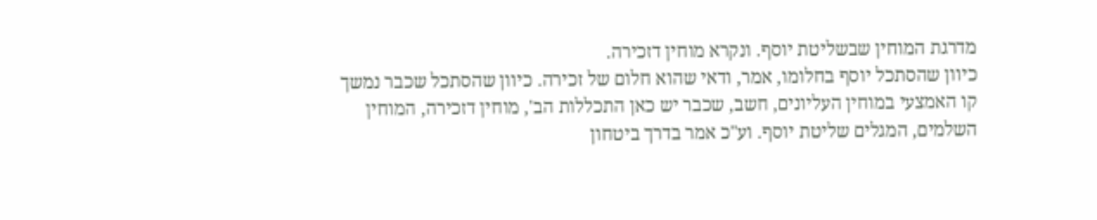מדרגת המוחין שבשליטת יוסף. ונקרא מוחין דזכירה.
כיוון שהסתכל יוסף בחלומו, אמר, ודאי שהוא חלום של זכירה. כיוון שהסתכל שכבר נמשך קו האמצעי במוחין העליונים, חשב, שכבר יש כאן התכללות הב', מוחין דזכירה, המוחין השלמים, המגלים שליטת יוסף. וע"כ אמר בדרך ביטחון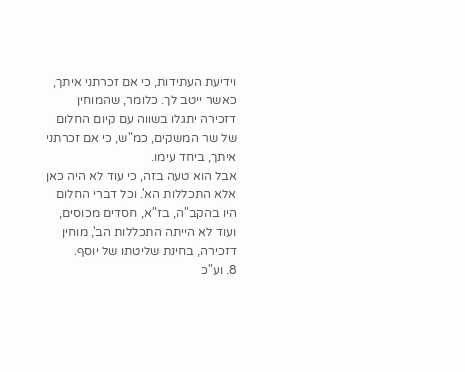וידיעת העתידות, כי אם זכרתני איתך, כאשר ייטב לך. כלומר, שהמוחין דזכירה יתגלו בשווה עם קיום החלום של שר המשקים, כמ"ש, כי אם זכרתני איתך, ביחד עימו.
אבל הוא טעה בזה, כי עוד לא היה כאן אלא התכללות הא'. וכל דברי החלום היו בהקב"ה, בז"א, חסדים מכוסים, ועוד לא הייתה התכללות הב', מוחין דזכירה, בחינת שליטתו של יוסף.
8. וע"כ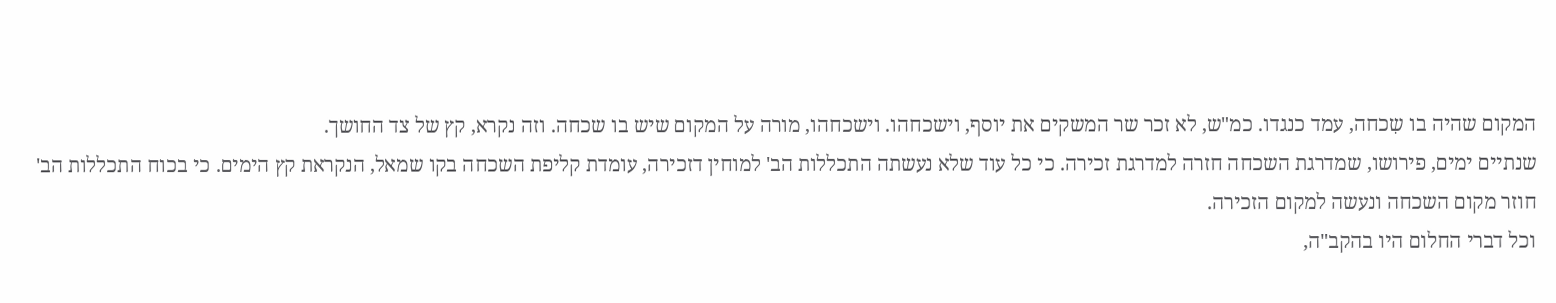המקום שהיה בו שִכחה, עמד כנגדו. כמ"ש, לא זכר שר המשקים את יוסף, וישכחהו. וישכחהו, מורה על המקום שיש בו שכחה. וזה נקרא, קץ של צד החושך.
שנתיים ימים, פירושו, שמדרגת השכחה חזרה למדרגת זכירה. כי כל עוד שלא נעשתה התכללות הב' למוחין דזכירה, עומדת קליפת השכחה בקו שמאל, הנקראת קץ הימים. כי בכוח התכללות הב' חוזר מקום השכחה ונעשה למקום הזכירה.
וכל דברי החלום היו בהקב"ה,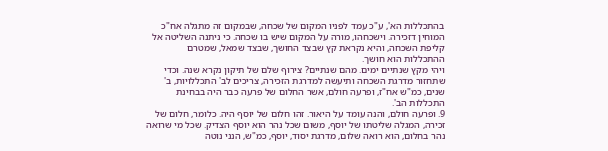בהתכללות הא', ע"כ עמד לפניו המקום של שכחה, שבמקום זה מתגלה אח"כ המוחין דזכירה. וישכחהו, מורה על המקום שיש בו שכחה. כי ניתנה השליטה אל קליפת השכחה, והיא נקראת קץ שבצד החושך, שבצד שמאל, שמטרם ההתכללות הוא חושך.
ויהי מקץ שנתיים ימים. מהם שנתיים? צירוף שלם של תיקון נקרא שנה. וכדי שתחזור מדרגת השכחה ותיעשה למדרגת הזכירה, צריכים לב' התכללויות, ב' שנים, כמ"ש אח"ז, ופרעה חולם, אשר החלום של פרעה כבר היה בבחינת התכללות הב'.
9. ופרעה חולם, והנה עומד על היאור. זהו חלום של יוסף היה. כלומר, חלום של זכירה, המגלה שליטתו של יוסף, משום שכל נהר הוא יוסף הצדיק. שכל מי שרואה נהר בחלום, הוא רואה שלום, מדרגת יסוד, יוסף, כמ"ש, הנני נוטה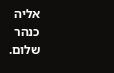אליה כנהר שלום.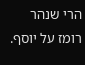הרי שנהר רומז על יוסף.